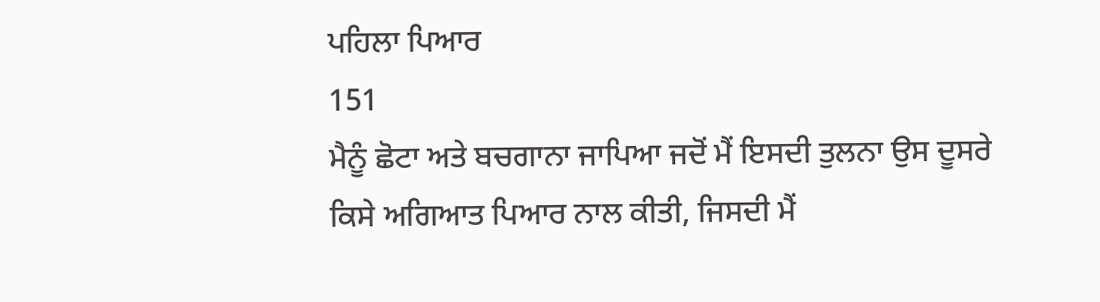ਪਹਿਲਾ ਪਿਆਰ
151
ਮੈਨੂੰ ਛੋਟਾ ਅਤੇ ਬਚਗਾਨਾ ਜਾਪਿਆ ਜਦੋਂ ਮੈਂ ਇਸਦੀ ਤੁਲਨਾ ਉਸ ਦੂਸਰੇ ਕਿਸੇ ਅਗਿਆਤ ਪਿਆਰ ਨਾਲ ਕੀਤੀ, ਜਿਸਦੀ ਮੈਂ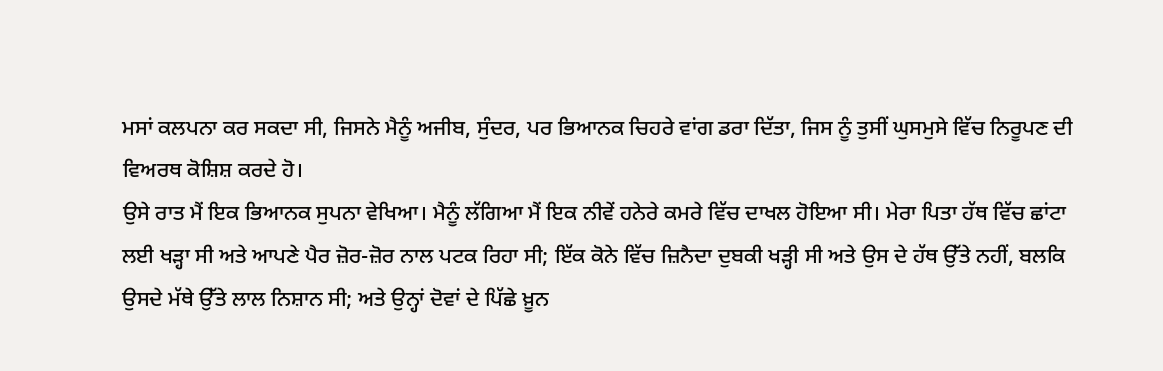ਮਸਾਂ ਕਲਪਨਾ ਕਰ ਸਕਦਾ ਸੀ, ਜਿਸਨੇ ਮੈਨੂੰ ਅਜੀਬ, ਸੁੰਦਰ, ਪਰ ਭਿਆਨਕ ਚਿਹਰੇ ਵਾਂਗ ਡਰਾ ਦਿੱਤਾ, ਜਿਸ ਨੂੰ ਤੁਸੀਂ ਘੁਸਮੁਸੇ ਵਿੱਚ ਨਿਰੂਪਣ ਦੀ ਵਿਅਰਥ ਕੋਸ਼ਿਸ਼ ਕਰਦੇ ਹੋ।
ਉਸੇ ਰਾਤ ਮੈਂ ਇਕ ਭਿਆਨਕ ਸੁਪਨਾ ਵੇਖਿਆ। ਮੈਨੂੰ ਲੱਗਿਆ ਮੈਂ ਇਕ ਨੀਵੇਂ ਹਨੇਰੇ ਕਮਰੇ ਵਿੱਚ ਦਾਖਲ ਹੋਇਆ ਸੀ। ਮੇਰਾ ਪਿਤਾ ਹੱਥ ਵਿੱਚ ਛਾਂਟਾ ਲਈ ਖੜ੍ਹਾ ਸੀ ਅਤੇ ਆਪਣੇ ਪੈਰ ਜ਼ੋਰ-ਜ਼ੋਰ ਨਾਲ ਪਟਕ ਰਿਹਾ ਸੀ; ਇੱਕ ਕੋਨੇ ਵਿੱਚ ਜ਼ਿਨੈਦਾ ਦੁਬਕੀ ਖੜ੍ਹੀ ਸੀ ਅਤੇ ਉਸ ਦੇ ਹੱਥ ਉੱਤੇ ਨਹੀਂ, ਬਲਕਿ ਉਸਦੇ ਮੱਥੇ ਉੱਤੇ ਲਾਲ ਨਿਸ਼ਾਨ ਸੀ; ਅਤੇ ਉਨ੍ਹਾਂ ਦੋਵਾਂ ਦੇ ਪਿੱਛੇ ਖ਼ੂਨ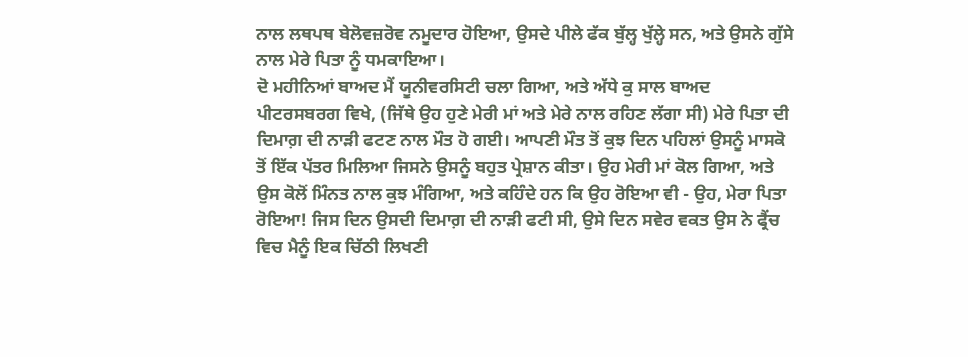ਨਾਲ ਲਥਪਥ ਬੇਲੋਵਜ਼ਰੋਵ ਨਮੂਦਾਰ ਹੋਇਆ, ਉਸਦੇ ਪੀਲੇ ਫੱਕ ਬੁੱਲ੍ਹ ਖੁੱਲ੍ਹੇ ਸਨ, ਅਤੇ ਉਸਨੇ ਗੁੱਸੇ ਨਾਲ ਮੇਰੇ ਪਿਤਾ ਨੂੰ ਧਮਕਾਇਆ।
ਦੋ ਮਹੀਨਿਆਂ ਬਾਅਦ ਮੈਂ ਯੂਨੀਵਰਸਿਟੀ ਚਲਾ ਗਿਆ, ਅਤੇ ਅੱਧੇ ਕੁ ਸਾਲ ਬਾਅਦ ਪੀਟਰਸਬਰਗ ਵਿਖੇ, (ਜਿੱਥੇ ਉਹ ਹੁਣੇ ਮੇਰੀ ਮਾਂ ਅਤੇ ਮੇਰੇ ਨਾਲ ਰਹਿਣ ਲੱਗਾ ਸੀ) ਮੇਰੇ ਪਿਤਾ ਦੀ ਦਿਮਾਗ਼ ਦੀ ਨਾੜੀ ਫਟਣ ਨਾਲ ਮੌਤ ਹੋ ਗਈ। ਆਪਣੀ ਮੌਤ ਤੋਂ ਕੁਝ ਦਿਨ ਪਹਿਲਾਂ ਉਸਨੂੰ ਮਾਸਕੋ ਤੋਂ ਇੱਕ ਪੱਤਰ ਮਿਲਿਆ ਜਿਸਨੇ ਉਸਨੂੰ ਬਹੁਤ ਪ੍ਰੇਸ਼ਾਨ ਕੀਤਾ। ਉਹ ਮੇਰੀ ਮਾਂ ਕੋਲ ਗਿਆ, ਅਤੇ ਉਸ ਕੋਲੋਂ ਮਿੰਨਤ ਨਾਲ ਕੁਝ ਮੰਗਿਆ, ਅਤੇ ਕਹਿੰਦੇ ਹਨ ਕਿ ਉਹ ਰੋਇਆ ਵੀ - ਉਹ, ਮੇਰਾ ਪਿਤਾ ਰੋਇਆ! ਜਿਸ ਦਿਨ ਉਸਦੀ ਦਿਮਾਗ਼ ਦੀ ਨਾੜੀ ਫਟੀ ਸੀ, ਉਸੇ ਦਿਨ ਸਵੇਰ ਵਕਤ ਉਸ ਨੇ ਫ੍ਰੈਂਚ ਵਿਚ ਮੈਨੂੰ ਇਕ ਚਿੱਠੀ ਲਿਖਣੀ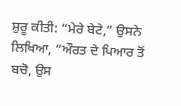ਸ਼ੁਰੂ ਕੀਤੀ: “ਮੇਰੇ ਬੇਟੇ,” ਉਸਨੇ ਲਿਖਿਆ, “ਔਰਤ ਦੇ ਪਿਆਰ ਤੋਂ ਬਚੋ, ਉਸ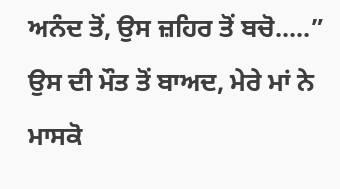ਅਨੰਦ ਤੋਂ, ਉਸ ਜ਼ਹਿਰ ਤੋਂ ਬਚੋ.....” ਉਸ ਦੀ ਮੌਤ ਤੋਂ ਬਾਅਦ, ਮੇਰੇ ਮਾਂ ਨੇ ਮਾਸਕੋ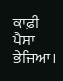ਕਾਫ਼ੀ ਪੈਸਾ ਭੇਜਿਆ।